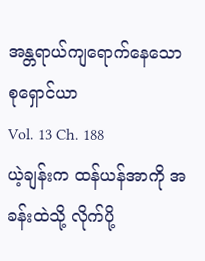အန္တရာယ်ကျရောက်နေသော စုရှောင်ယာ
Vol. 13 Ch. 188
ယဲ့ချန်းက ထန်ယန်အာကို အခန်းထဲသို့ လိုက်ပို့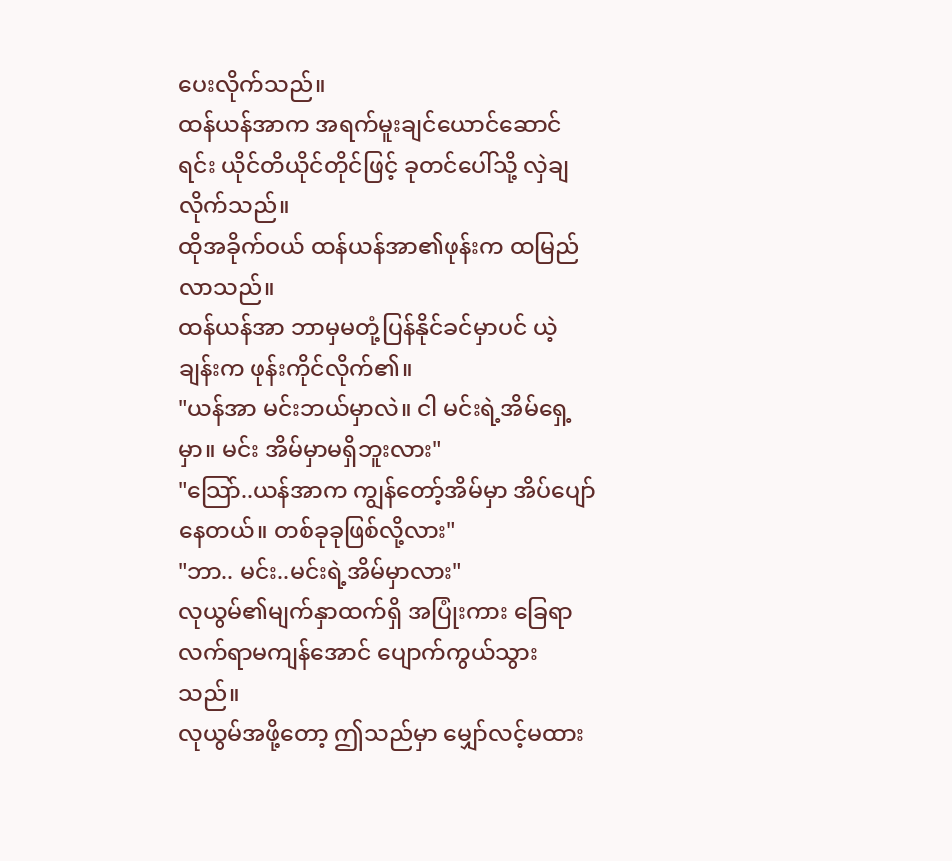ပေးလိုက်သည်။
ထန်ယန်အာက အရက်မူးချင်ယောင်ဆောင်ရင်း ယိုင်တိယိုင်တိုင်ဖြင့် ခုတင်ပေါ်သို့ လှဲချလိုက်သည်။
ထိုအခိုက်ဝယ် ထန်ယန်အာ၏ဖုန်းက ထမြည်လာသည်။
ထန်ယန်အာ ဘာမှမတုံ့ပြန်နိုင်ခင်မှာပင် ယဲ့ချန်းက ဖုန်းကိုင်လိုက်၏။
"ယန်အာ မင်းဘယ်မှာလဲ။ ငါ မင်းရဲ့အိမ်ရှေ့မှာ။ မင်း အိမ်မှာမရှိဘူးလား"
"သြော်..ယန်အာက ကျွန်တော့်အိမ်မှာ အိပ်ပျော်နေတယ်။ တစ်ခုခုဖြစ်လို့လား"
"ဘာ.. မင်း..မင်းရဲ့အိမ်မှာလား"
လုယွမ်၏မျက်နှာထက်ရှိ အပြုံးကား ခြေရာလက်ရာမကျန်အောင် ပျောက်ကွယ်သွားသည်။
လုယွမ်အဖို့တော့ ဤသည်မှာ မျှော်လင့်မထား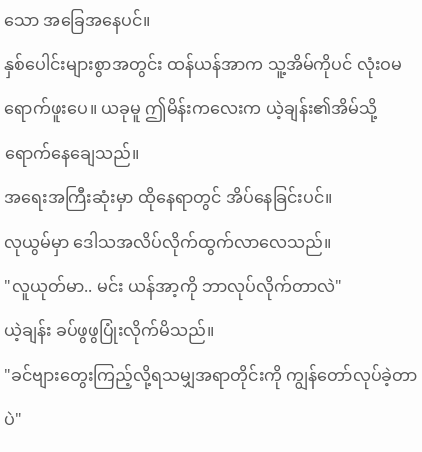သော အခြေအနေပင်။
နှစ်ပေါင်းများစွာအတွင်း ထန်ယန်အာက သူ့အိမ်ကိုပင် လုံးဝမရောက်ဖူးပေ။ ယခုမူ ဤမိန်းကလေးက ယဲ့ချန်း၏အိမ်သို့ ရောက်နေချေသည်။
အရေးအကြီးဆုံးမှာ ထိုနေရာတွင် အိပ်နေခြင်းပင်။
လုယွမ်မှာ ဒေါသအလိပ်လိုက်ထွက်လာလေသည်။
"လူယုတ်မာ.. မင်း ယန်အာ့ကို ဘာလုပ်လိုက်တာလဲ"
ယဲ့ချန်း ခပ်ဖွဖွပြုံးလိုက်မိသည်။
"ခင်ဗျားတွေးကြည့်လို့ရသမျှအရာတိုင်းကို ကျွန်တော်လုပ်ခဲ့တာပဲ"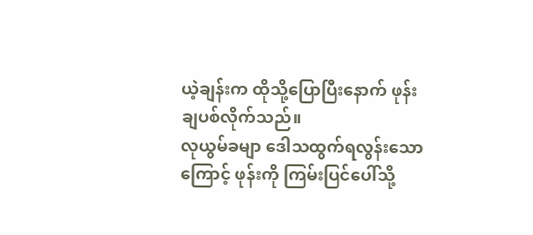ယဲ့ချန်းက ထိုသို့ပြောပြီးနောက် ဖုန်းချပစ်လိုက်သည်။
လုယွမ်ခမျာ ဒေါသထွက်ရလွန်းသောကြောင့် ဖုန်းကို ကြမ်းပြင်ပေါ်သို့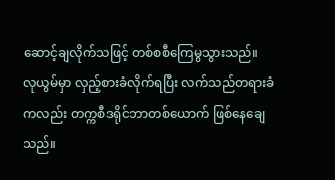ဆောင့်ချလိုက်သဖြင့် တစ်စစီကြေမွသွားသည်။
လုယွမ်မှာ လှည့်စားခံလိုက်ရပြီး လက်သည်တရားခံကလည်း တက္ကစီဒရိုင်ဘာတစ်ယောက် ဖြစ်နေချေသည်။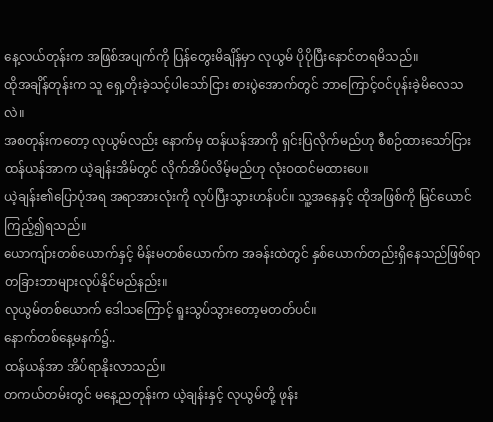နေ့လယ်တုန်းက အဖြစ်အပျက်ကို ပြန်တွေးမိချိန်မှာ လုယွမ် ပိုပိုပြီးနောင်တရမိသည်။
ထိုအချိန်တုန်းက သူ ရှေ့တိုးခဲ့သင့်ပါသော်ငြား စားပွဲအောက်တွင် ဘာကြောင့်ဝင်ပုန်းခဲ့မိလေသလဲ။
အစတုန်းကတော့ လုယွမ်လည်း နောက်မှ ထန်ယန်အာကို ရှင်းပြလိုက်မည်ဟု စီစဉ်ထားသော်ငြား ထန်ယန်အာက ယဲ့ချန်းအိမ်တွင် လိုက်အိပ်လိမ့်မည်ဟု လုံးဝထင်မထားပေ။
ယဲ့ချန်း၏ပြောပုံအရ အရာအားလုံးကို လုပ်ပြီးသွားဟန်ပင်။ သူ့အနေနှင့် ထိုအဖြစ်ကို မြင်ယောင်ကြည့်၍ရသည်။
ယောကျ်ားတစ်ယောက်နှင့် မိန်းမတစ်ယောက်က အခန်းထဲတွင် နှစ်ယောက်တည်းရှိနေသည်ဖြစ်ရာ တခြားဘာများလုပ်နိုင်မည်နည်း။
လုယွမ်တစ်ယောက် ဒေါသကြောင့် ရူးသွပ်သွားတော့မတတ်ပင်။
နောက်တစ်နေ့မနက်၌..
ထန်ယန်အာ အိပ်ရာနိုးလာသည်။
တကယ်တမ်းတွင် မနေ့ညတုန်းက ယဲ့ချန်းနှင့် လုယွမ်တို့ ဖုန်း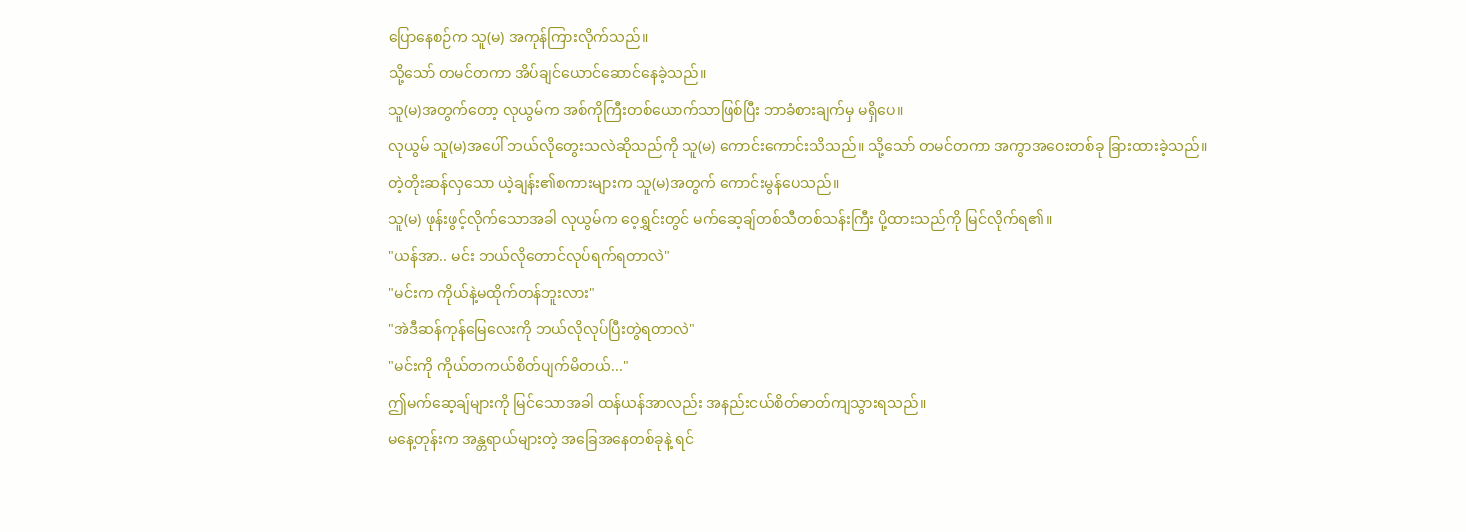ပြောနေစဉ်က သူ(မ) အကုန်ကြားလိုက်သည်။
သို့သော် တမင်တကာ အိပ်ချင်ယောင်ဆောင်နေခဲ့သည်။
သူ(မ)အတွက်တော့ လုယွမ်က အစ်ကိုကြီးတစ်ယောက်သာဖြစ်ပြီး ဘာခံစားချက်မှ မရှိပေ။
လုယွမ် သူ(မ)အပေါ် ဘယ်လိုတွေးသလဲဆိုသည်ကို သူ(မ) ကောင်းကောင်းသိသည်။ သို့သော် တမင်တကာ အကွာအဝေးတစ်ခု ခြားထားခဲ့သည်။
တဲ့တိုးဆန်လှသော ယဲ့ချန်း၏စကားများက သူ(မ)အတွက် ကောင်းမွန်ပေသည်။
သူ(မ) ဖုန်းဖွင့်လိုက်သောအခါ လုယွမ်က ဝေ့ရွှင်းတွင် မက်ဆေ့ချ်တစ်သီတစ်သန်းကြီး ပို့ထားသည်ကို မြင်လိုက်ရ၏။
"ယန်အာ.. မင်း ဘယ်လိုတောင်လုပ်ရက်ရတာလဲ"
"မင်းက ကိုယ်နဲ့မထိုက်တန်ဘူးလား"
"အဲဒီဆန်ကုန်မြေလေးကို ဘယ်လိုလုပ်ပြီးတွဲရတာလဲ"
"မင်းကို ကိုယ်တကယ်စိတ်ပျက်မိတယ်..."
ဤမက်ဆေ့ချ်များကို မြင်သောအခါ ထန်ယန်အာလည်း အနည်းငယ်စိတ်ဓာတ်ကျသွားရသည်။
မနေ့တုန်းက အန္တရာယ်များတဲ့ အခြေအနေတစ်ခုနဲ့ ရင်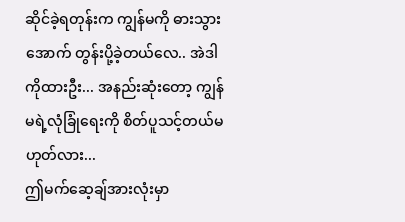ဆိုင်ခဲ့ရတုန်းက ကျွန်မကို ဓားသွားအောက် တွန်းပို့ခဲ့တယ်လေ.. အဲဒါကိုထားဦး... အနည်းဆုံးတော့ ကျွန်မရဲ့လုံခြုံရေးကို စိတ်ပူသင့်တယ်မဟုတ်လား...
ဤမက်ဆေ့ချ်အားလုံးမှာ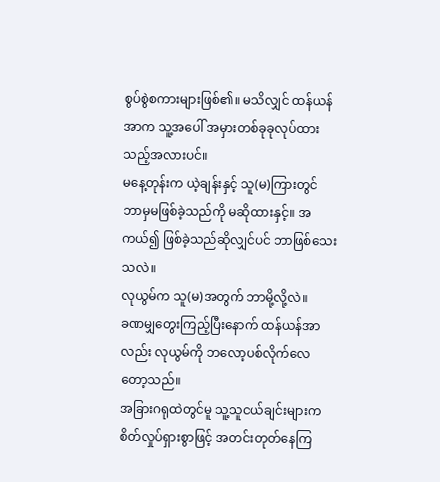စွပ်စွဲစကားများဖြစ်၏။ မသိလျှင် ထန်ယန်အာက သူ့အပေါ် အမှားတစ်ခုခုလုပ်ထားသည့်အလားပင်။
မနေ့တုန်းက ယဲ့ချန်းနှင့် သူ(မ)ကြားတွင် ဘာမှမဖြစ်ခဲ့သည်ကို မဆိုထားနှင့်။ အကယ်၍ ဖြစ်ခဲ့သည်ဆိုလျှင်ပင် ဘာဖြစ်သေးသလဲ။
လုယွမ်က သူ(မ)အတွက် ဘာမို့လို့လဲ။
ခဏမျှတွေးကြည့်ပြီးနောက် ထန်ယန်အာလည်း လုယွမ်ကို ဘလော့ပစ်လိုက်လေတော့သည်။
အခြားဂရုထဲတွင်မူ သူ့သူငယ်ချင်းများက စိတ်လှုပ်ရှားစွာဖြင့် အတင်းတုတ်နေကြ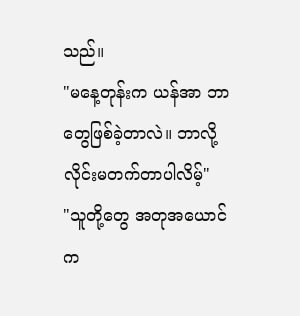သည်။
"မနေ့တုန်းက ယန်အာ ဘာတွေဖြစ်ခဲ့တာလဲ။ ဘာလို့ လိုင်းမတက်တာပါလိမ့်"
"သူတို့တွေ အတုအယောင်က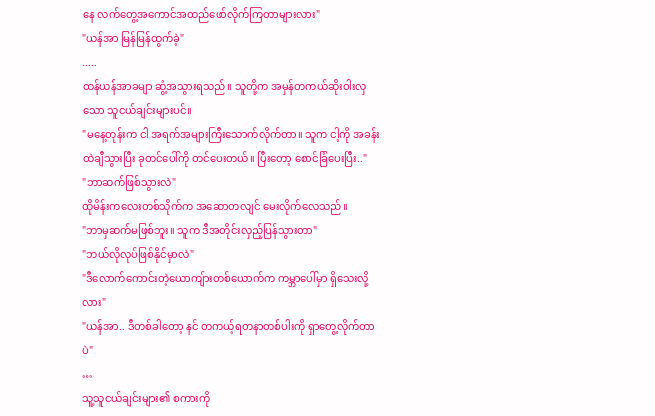နေ လက်တွေ့အကောင်အထည်ဖော်လိုက်ကြတာများလား"
"ယန်အာ မြန်မြန်ထွက်ခဲ့"
.....
ထန်ယန်အာခမျာ ဆွံ့အသွားရသည်။ သူတို့က အမှန်တကယ်ဆိုးဝါးလှသော သူငယ်ချင်းများပင်။
"မနေ့တုန်းက ငါ အရက်အများကြီးသောက်လိုက်တာ။ သူက ငါ့ကို အခန်းထဲချီသွားပြီး ခုတင်ပေါ်ကို တင်ပေးတယ်။ ပြီးတော့ စောင်ခြံပေးပြီး.."
"ဘာဆက်ဖြစ်သွားလဲ"
ထိုမိန်းကလေးတစ်သိုက်က အဆောတလျင် မေးလိုက်လေသည်။
"ဘာမှဆက်မဖြစ်ဘူး။ သူက ဒီအတိုင်းလှည့်ပြန်သွားတာ"
"ဘယ်လိုလုပ်ဖြစ်နိုင်မှာလဲ"
"ဒီလောက်ကောင်းတဲ့ယောကျ်ားတစ်ယောက်က ကမ္ဘာပေါ်မှာ ရှိသေးလို့လား"
"ယန်အာ.. ဒီတစ်ခါတော့ နင် တကယ့်ရတနာတစ်ပါးကို ရှာတွေ့လိုက်တာပဲ"
…
သူ့သူငယ်ချင်းများ၏ စကားကို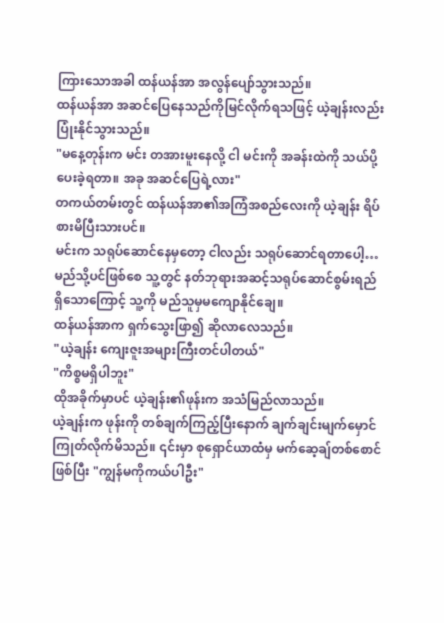ကြားသောအခါ ထန်ယန်အာ အလွန်ပျော်သွားသည်။
ထန်ယန်အာ အဆင်ပြေနေသည်ကိုမြင်လိုက်ရသဖြင့် ယဲ့ချန်းလည်း ပြုံးနိုင်သွားသည်။
"မနေ့တုန်းက မင်း တအားမူးနေလို့ ငါ မင်းကို အခန်းထဲကို သယ်ပို့ပေးခဲ့ရတာ။ အခု အဆင်ပြေရဲ့လား"
တကယ်တမ်းတွင် ထန်ယန်အာ၏အကြံအစည်လေးကို ယဲ့ချန်း ရိပ်စားမိပြီးသားပင်။
မင်းက သရုပ်ဆောင်နေမှတော့ ငါလည်း သရုပ်ဆောင်ရတာပေါ့…
မည်သို့ပင်ဖြစ်စေ သူ့တွင် နတ်ဘုရားအဆင့်သရုပ်ဆောင်စွမ်းရည် ရှိသောကြောင့် သူ့ကို မည်သူမှမကျောနိုင်ချေ။
ထန်ယန်အာက ရှက်သွေးဖြာ၍ ဆိုလာလေသည်။
"ယဲ့ချန်း ကျေးဇူးအများကြီးတင်ပါတယ်"
"ကိစ္စမရှိပါဘူး"
ထိုအခိုက်မှာပင် ယဲ့ချန်း၏ဖုန်းက အသံမြည်လာသည်။
ယဲ့ချန်းက ဖုန်းကို တစ်ချက်ကြည့်ပြီးနောက် ချက်ချင်းမျက်မှောင်ကြုတ်လိုက်မိသည်။ ၎င်းမှာ စုရှောင်ယာထံမှ မက်ဆေ့ချ်တစ်စောင်ဖြစ်ပြီး "ကျွန်မကိုကယ်ပါဦး"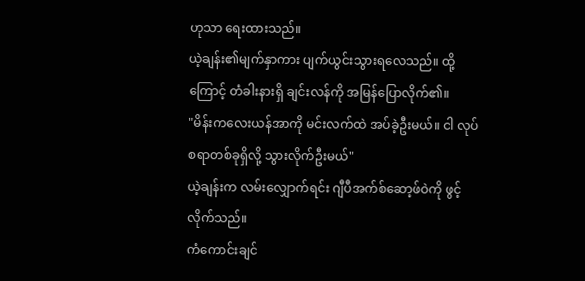ဟုသာ ရေးထားသည်။
ယဲ့ချန်း၏မျက်နှာကား ပျက်ယွင်းသွားရလေသည်။ ထို့ကြောင့် တံခါးနားရှိ ချင်းလန်ကို အမြန်ပြောလိုက်၏။
"မိန်းကလေးယန်အာကို မင်းလက်ထဲ အပ်ခဲ့ဦးမယ်။ ငါ လုပ်စရာတစ်ခုရှိလို့ သွားလိုက်ဦးမယ်"
ယဲ့ချန်းက လမ်းလျှောက်ရင်း ဂျီပီအက်စ်ဆော့ဖ်ဝဲကို ဖွင့်လိုက်သည်။
ကံကောင်းချင်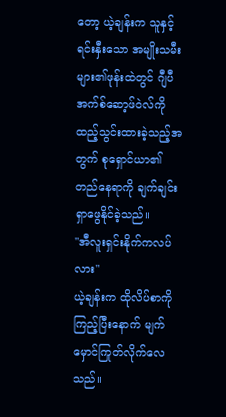တော့ ယဲ့ချန်းက သူနှင့်ရင်းနှီးသော အမျိုးသမီးများ၏ဖုန်းထဲတွင် ဂျီပီအက်စ်ဆော့ဖ်ဝဲလ်ကို ထည့်သွင်းထားခဲ့သည့်အတွက် စုရှောင်ယာ၏တည်နေရာကို ချက်ချင်းရှာဖွေနိုင်ခဲ့သည်။
"အီလူးရှင်းနိုက်ကလပ်လား"
ယဲ့ချန်းက ထိုလိပ်စာကိုကြည့်ပြီးနောက် မျက်မှောင်ကြုတ်လိုက်လေသည်။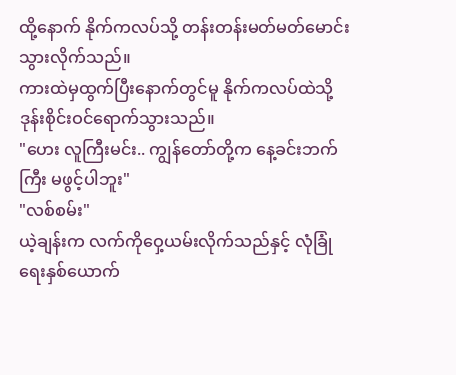ထို့နောက် နိုက်ကလပ်သို့ တန်းတန်းမတ်မတ်မောင်းသွားလိုက်သည်။
ကားထဲမှထွက်ပြီးနောက်တွင်မူ နိုက်ကလပ်ထဲသို့ ဒုန်းစိုင်းဝင်ရောက်သွားသည်။
"ဟေး လူကြီးမင်း.. ကျွန်တော်တို့က နေ့ခင်းဘက်ကြီး မဖွင့်ပါဘူး"
"လစ်စမ်း"
ယဲ့ချန်းက လက်ကိုဝှေ့ယမ်းလိုက်သည်နှင့် လုံခြုံရေးနှစ်ယောက်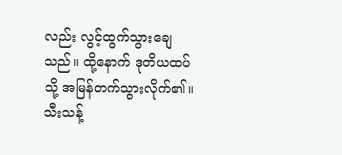လည်း လွင့်ထွက်သွားချေသည်။ ထို့နောက် ဒုတိယထပ်သို့ အမြန်တက်သွားလိုက်၏။
သီးသန့်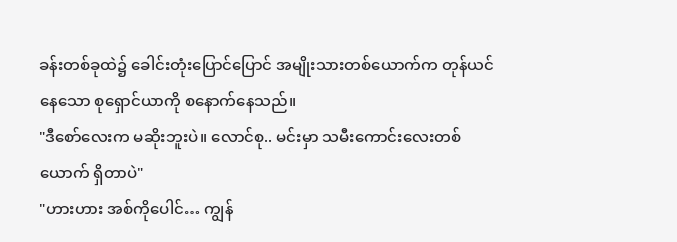ခန်းတစ်ခုထဲ၌ ခေါင်းတုံးပြောင်ပြောင် အမျိုးသားတစ်ယောက်က တုန်ယင်နေသော စုရှောင်ယာကို စနောက်နေသည်။
"ဒီစော်လေးက မဆိုးဘူးပဲ။ လောင်စု.. မင်းမှာ သမီးကောင်းလေးတစ်ယောက် ရှိတာပဲ"
"ဟားဟား အစ်ကိုပေါင်… ကျွန်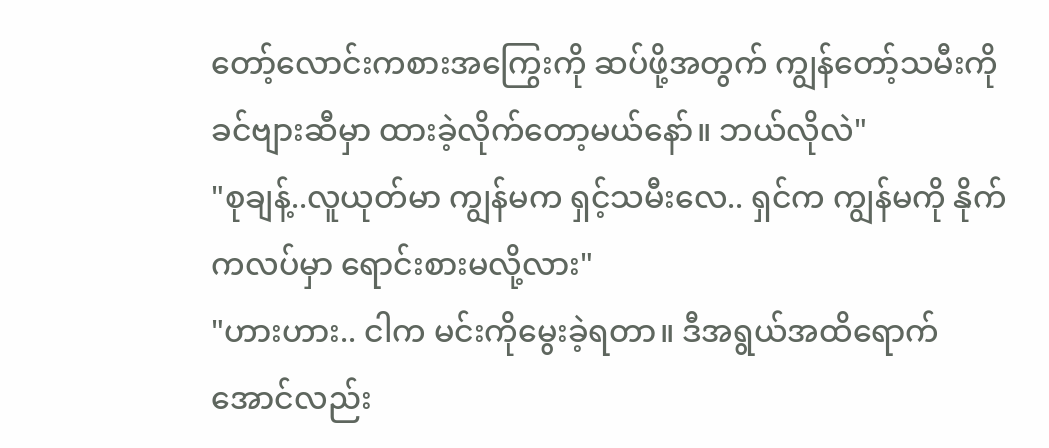တော့်လောင်းကစားအကြွေးကို ဆပ်ဖို့အတွက် ကျွန်တော့်သမီးကို ခင်ဗျားဆီမှာ ထားခဲ့လိုက်တော့မယ်နော်။ ဘယ်လိုလဲ"
"စုချန့်..လူယုတ်မာ ကျွန်မက ရှင့်သမီးလေ.. ရှင်က ကျွန်မကို နိုက်ကလပ်မှာ ရောင်းစားမလို့လား"
"ဟားဟား.. ငါက မင်းကိုမွေးခဲ့ရတာ။ ဒီအရွယ်အထိရောက်အောင်လည်း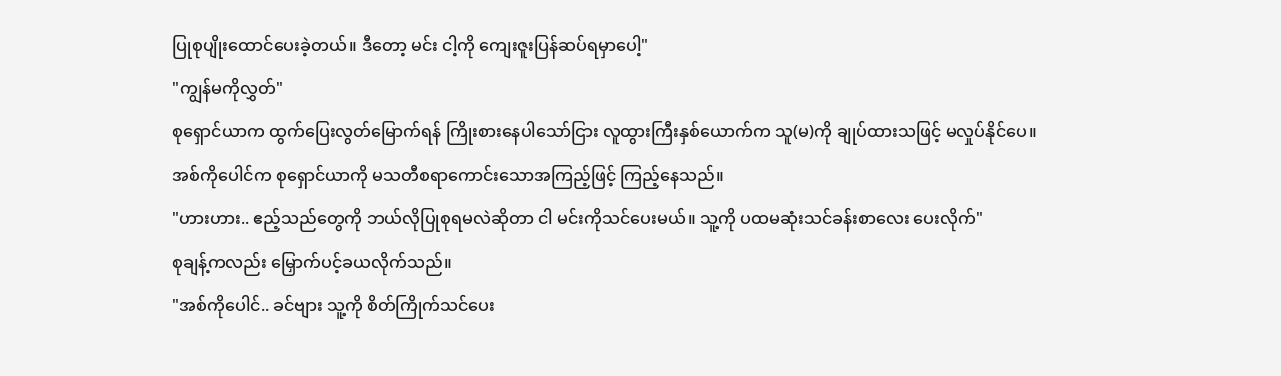ပြုစုပျိုးထောင်ပေးခဲ့တယ်။ ဒီတော့ မင်း ငါ့ကို ကျေးဇူးပြန်ဆပ်ရမှာပေါ့"
"ကျွန်မကိုလွှတ်"
စုရှောင်ယာက ထွက်ပြေးလွတ်မြောက်ရန် ကြိုးစားနေပါသော်ငြား လူထွားကြီးနှစ်ယောက်က သူ(မ)ကို ချုပ်ထားသဖြင့် မလှုပ်နိုင်ပေ။
အစ်ကိုပေါင်က စုရှောင်ယာကို မသတီစရာကောင်းသောအကြည့်ဖြင့် ကြည့်နေသည်။
"ဟားဟား.. ဧည့်သည်တွေကို ဘယ်လိုပြုစုရမလဲဆိုတာ ငါ မင်းကိုသင်ပေးမယ်။ သူ့ကို ပထမဆုံးသင်ခန်းစာလေး ပေးလိုက်"
စုချန့်ကလည်း မြှောက်ပင့်ခယလိုက်သည်။
"အစ်ကိုပေါင်.. ခင်ဗျား သူ့ကို စိတ်ကြိုက်သင်ပေး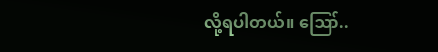လို့ရပါတယ်။ ဪ..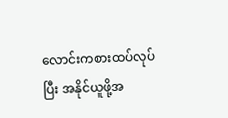လောင်းကစားထပ်လုပ်ပြီး အနိုင်ယူဖို့အ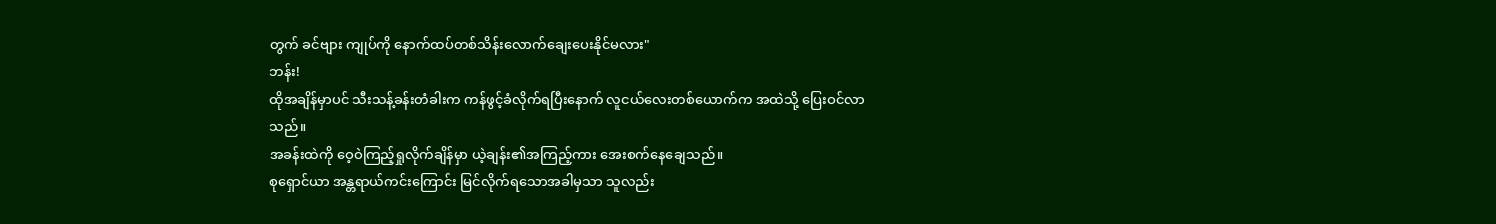တွက် ခင်ဗျား ကျုပ်ကို နောက်ထပ်တစ်သိန်းလောက်ချေးပေးနိုင်မလား"
ဘန်း!
ထိုအချိန်မှာပင် သီးသန့်ခန်းတံခါးက ကန်ဖွင့်ခံလိုက်ရပြီးနောက် လူငယ်လေးတစ်ယောက်က အထဲသို့ ပြေးဝင်လာသည်။
အခန်းထဲကို ဝေ့ဝဲကြည့်ရှုလိုက်ချိန်မှာ ယဲ့ချန်း၏အကြည့်ကား အေးစက်နေချေသည်။
စုရှောင်ယာ အန္တရာယ်ကင်းကြောင်း မြင်လိုက်ရသောအခါမှသာ သူလည်း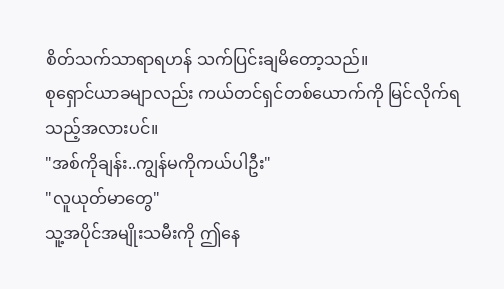စိတ်သက်သာရာရဟန် သက်ပြင်းချမိတော့သည်။
စုရှောင်ယာခမျာလည်း ကယ်တင်ရှင်တစ်ယောက်ကို မြင်လိုက်ရသည့်အလားပင်။
"အစ်ကိုချန်း..ကျွန်မကိုကယ်ပါဦး"
"လူယုတ်မာတွေ"
သူ့အပိုင်အမျိုးသမီးကို ဤနေ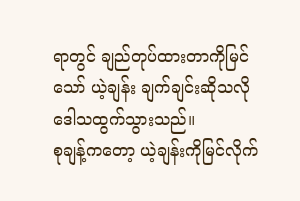ရာတွင် ချည်တုပ်ထားတာကိုမြင်သော် ယဲ့ချန်း ချက်ချင်းဆိုသလို ဒေါသထွက်သွားသည်။
စုချန့်ကတော့ ယဲ့ချန်းကိုမြင်လိုက်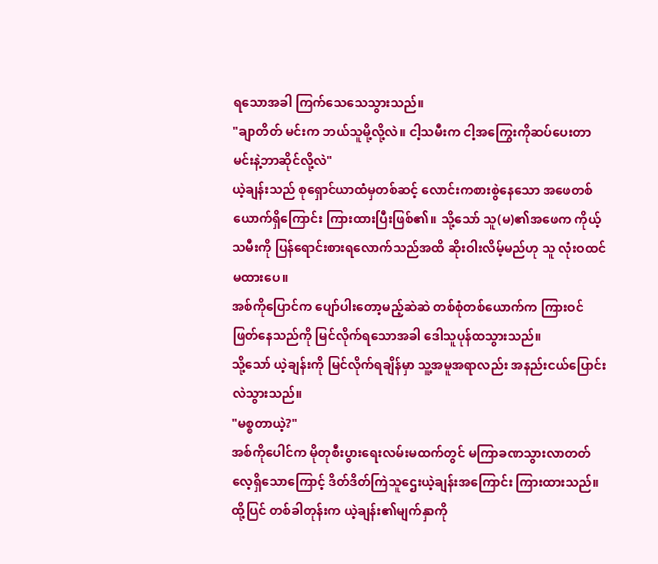ရသောအခါ ကြက်သေသေသွားသည်။
"ချာတိတ် မင်းက ဘယ်သူမို့လို့လဲ။ ငါ့သမီးက ငါ့အကြွေးကိုဆပ်ပေးတာ မင်းနဲ့ဘာဆိုင်လို့လဲ"
ယဲ့ချန်းသည် စုရှောင်ယာထံမှတစ်ဆင့် လောင်းကစားစွဲနေသော အဖေတစ်ယောက်ရှိကြောင်း ကြားထားပြီးဖြစ်၏။ သို့သော် သူ(မ)၏အဖေက ကိုယ့်သမီးကို ပြန်ရောင်းစားရလောက်သည်အထိ ဆိုးဝါးလိမ့်မည်ဟု သူ လုံးဝထင်မထားပေ။
အစ်ကိုပြောင်က ပျော်ပါးတော့မည့်ဆဲဆဲ တစ်စုံတစ်ယောက်က ကြားဝင်ဖြတ်နေသည်ကို မြင်လိုက်ရသောအခါ ဒေါသူပုန်ထသွားသည်။
သို့သော် ယဲ့ချန်းကို မြင်လိုက်ရချိန်မှာ သူ့အမူအရာလည်း အနည်းငယ်ပြောင်းလဲသွားသည်။
"မစ္စတာယဲ့?"
အစ်ကိုပေါင်က မိုတုစီးပွားရေးလမ်းမထက်တွင် မကြာခဏသွားလာတတ်လေ့ရှိသောကြောင့် ဒိတ်ဒိတ်ကြဲသူဌေးယဲ့ချန်းအကြောင်း ကြားထားသည်။
ထို့ပြင် တစ်ခါတုန်းက ယဲ့ချန်း၏မျက်နှာကို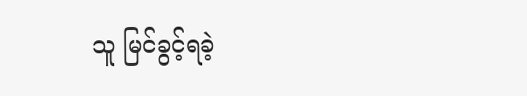သူ မြင်ခွင့်ရခဲ့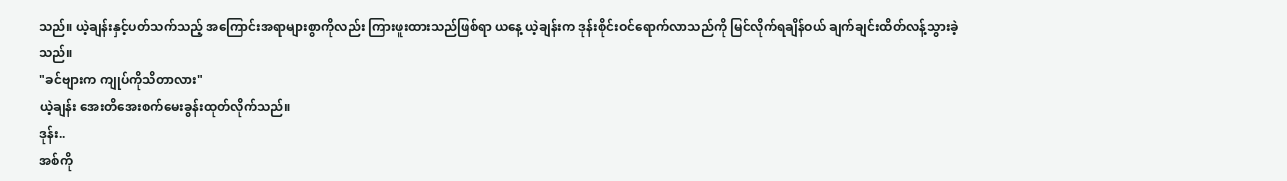သည်။ ယဲ့ချန်းနှင့်ပတ်သက်သည့် အကြောင်းအရာများစွာကိုလည်း ကြားဖူးထားသည်ဖြစ်ရာ ယနေ့ ယဲ့ချန်းက ဒုန်းစိုင်းဝင်ရောက်လာသည်ကို မြင်လိုက်ရချိန်ဝယ် ချက်ချင်းထိတ်လန့်သွားခဲ့သည်။
"ခင်ဗျားက ကျုပ်ကိုသိတာလား"
ယဲ့ချန်း အေးတိအေးစက်မေးခွန်းထုတ်လိုက်သည်။
ဒုန်း..
အစ်ကို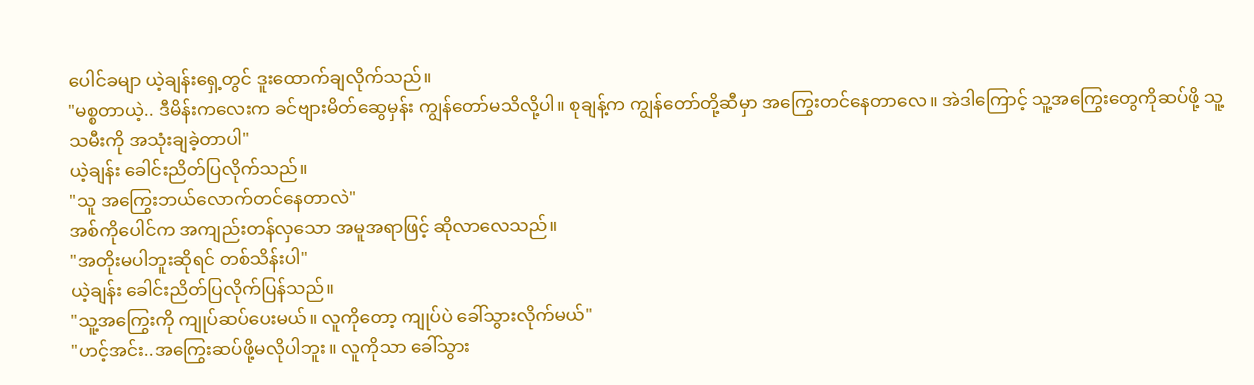ပေါင်ခမျာ ယဲ့ချန်းရှေ့တွင် ဒူးထောက်ချလိုက်သည်။
"မစ္စတာယဲ့.. ဒီမိန်းကလေးက ခင်ဗျားမိတ်ဆွေမှန်း ကျွန်တော်မသိလို့ပါ။ စုချန့်က ကျွန်တော်တို့ဆီမှာ အကြွေးတင်နေတာလေ။ အဲဒါကြောင့် သူ့အကြွေးတွေကိုဆပ်ဖို့ သူ့သမီးကို အသုံးချခဲ့တာပါ"
ယဲ့ချန်း ခေါင်းညိတ်ပြလိုက်သည်။
"သူ အကြွေးဘယ်လောက်တင်နေတာလဲ"
အစ်ကိုပေါင်က အကျည်းတန်လှသော အမူအရာဖြင့် ဆိုလာလေသည်။
"အတိုးမပါဘူးဆိုရင် တစ်သိန်းပါ"
ယဲ့ချန်း ခေါင်းညိတ်ပြလိုက်ပြန်သည်။
"သူ့အကြွေးကို ကျုပ်ဆပ်ပေးမယ်။ လူကိုတော့ ကျုပ်ပဲ ခေါ်သွားလိုက်မယ်"
"ဟင့်အင်း..အကြွေးဆပ်ဖို့မလိုပါဘူး။ လူကိုသာ ခေါ်သွား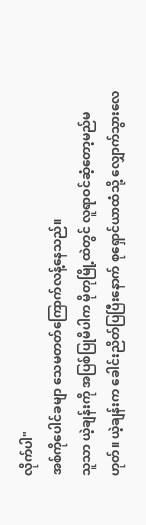လိုက်ပါ"
အစ်ကိုပေါင်ခမျာ သေမတတ်ကြောက်လန့်နေသည်။
သူသာ ယဲ့ချန်းကို အပြစ်ပြုမိပါက မိုတုမြို့ထဲတွင် လူရာဝင်ဆံ့တော့မည်မဟုတ်။ ယဲ့ချန်းက ခေါင်းညိတ်ပြပြီးနောက် စုရှောင်ယာထံသို့ လျှောက်သွားလေ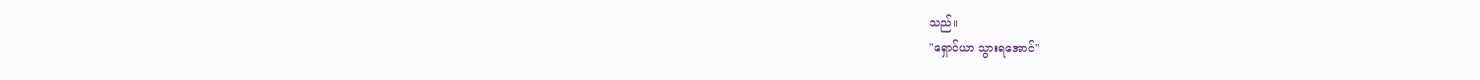သည်။
"ရှောင်ယာ သွားရအောင်"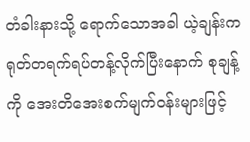တံခါးနားသို့ ရောက်သောအခါ ယဲ့ချန်းက ရုတ်တရက်ရပ်တန့်လိုက်ပြီးနောက် စုချန့်ကို အေးတိအေးစက်မျက်ဝန်းများဖြင့်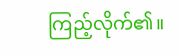ကြည့်လိုက်၏။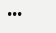•••